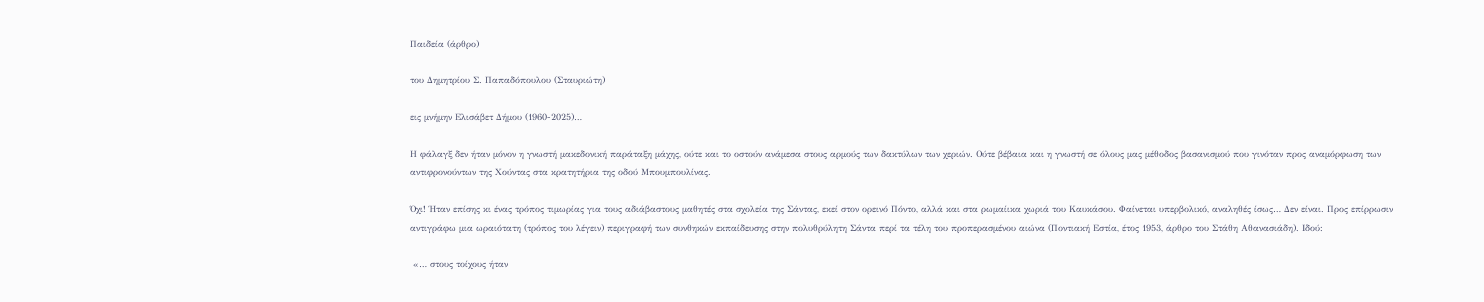Παιδεία (άρθρο)

του Δημητρίου Σ. Παπαδόπουλου (Σταυριώτη)

εις μνήμην Ελισάβετ Δήμου (1960-2025)…

Η φάλαγξ δεν ήταν μόνον η γνωστή μακεδονική παράταξη μάχης, ούτε και το οστούν ανάμεσα στους αρμούς των δακτύλων των χεριών. Ούτε βέβαια και η γνωστή σε όλους μας μέθοδος βασανισμού που γινόταν προς αναμόρφωση των αντιφρονούντων της Χούντας στα κρατητήρια της οδού Μπουμπουλίνας.

Όχι! Ήταν επίσης κι ένας τρόπος τιμωρίας για τους αδιάβαστους μαθητές στα σχολεία της Σάντας, εκεί στον ορεινό Πόντο, αλλά και στα ρωμαίικα χωριά του Καυκάσου. Φαίνεται υπερβολικό, αναληθές ίσως… Δεν είναι. Προς επίρρωσιν αντιγράφω μια ωραιότατη (τρόπος του λέγειν) περιγραφή των συνθηκών εκπαίδευσης στην πολυθρύλητη Σάντα περί τα τέλη του προπερασμένου αιώνα (Ποντιακή Εστία, έτος 1953, άρθρο του Στάθη Αθανασιάδη). Ιδού:

 «… στους τοίχους ήταν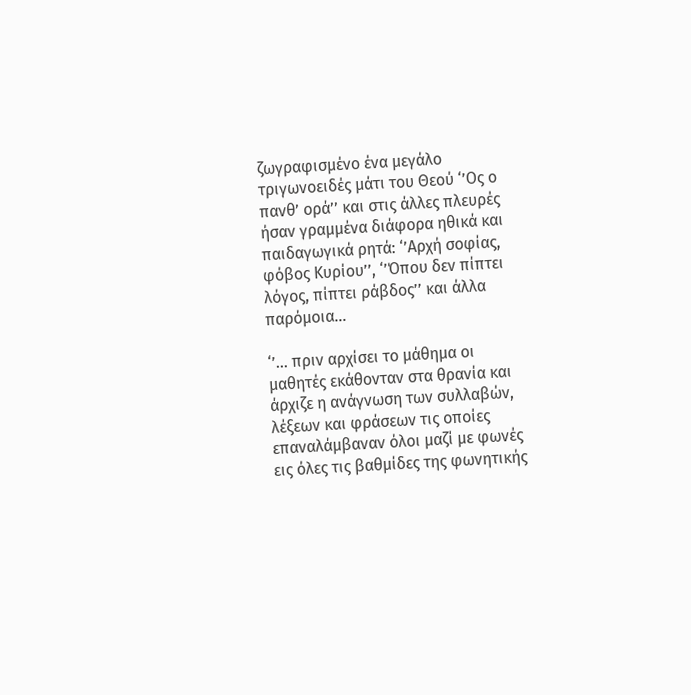ζωγραφισμένο ένα μεγάλο τριγωνοειδές μάτι του Θεού ‘’Ος ο πανθ’ ορά’’ και στις άλλες πλευρές ήσαν γραμμένα διάφορα ηθικά και παιδαγωγικά ρητά: ‘’Αρχή σοφίας, φόβος Κυρίου’’, ‘’Όπου δεν πίπτει λόγος, πίπτει ράβδος’’ και άλλα παρόμοια…

‘’… πριν αρχίσει το μάθημα οι μαθητές εκάθoνταν στα θρανία και άρχιζε η ανάγνωση των συλλαβών, λέξεων και φράσεων τις οποίες επαναλάμβαναν όλοι μαζί με φωνές εις όλες τις βαθμίδες της φωνητικής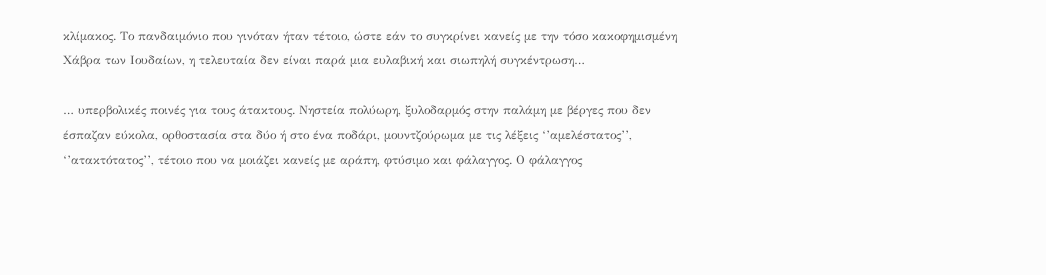κλίμακος. Το πανδαιμόνιο που γινόταν ήταν τέτοιο, ώστε εάν το συγκρίνει κανείς με την τόσο κακοφημισμένη Χάβρα των Ιουδαίων, η τελευταία δεν είναι παρά μια ευλαβική και σιωπηλή συγκέντρωση…

… υπερβολικές ποινές για τους άτακτους. Νηστεία πολύωρη, ξυλοδαρμός στην παλάμη με βέργες που δεν έσπαζαν εύκολα, ορθοστασία στα δύο ή στο ένα ποδάρι, μουντζούρωμα με τις λέξεις ‘’αμελέστατος’’, ‘’ατακτότατος’’, τέτοιο που να μοιάζει κανείς με αράπη, φτύσιμο και φάλαγγος. Ο φάλαγγος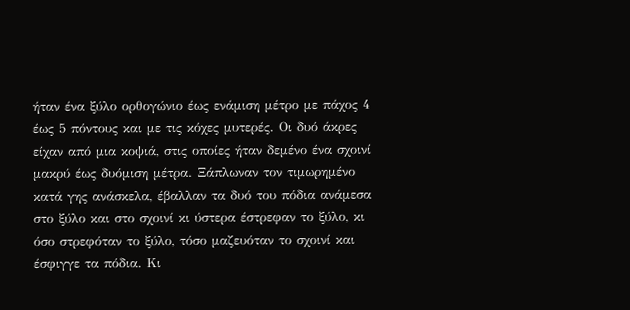ήταν ένα ξύλο ορθογώνιο έως ενάμιση μέτρο με πάχος 4 έως 5 πόντους και με τις κόχες μυτερές. Οι δυό άκρες είχαν από μια κοψιά, στις οποίες ήταν δεμένο ένα σχοινί μακρύ έως δυόμιση μέτρα. Ξάπλωναν τον τιμωρημένο κατά γης ανάσκελα, έβαλλαν τα δυό του πόδια ανάμεσα στο ξύλο και στο σχοινί κι ύστερα έστρεφαν το ξύλο, κι όσο στρεφόταν το ξύλο, τόσο μαζευόταν το σχοινί και έσφιγγε τα πόδια. Κι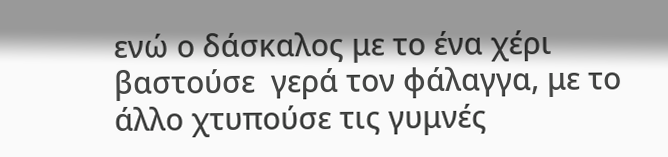ενώ ο δάσκαλος με το ένα χέρι βαστούσε  γερά τον φάλαγγα, με το άλλο χτυπούσε τις γυμνές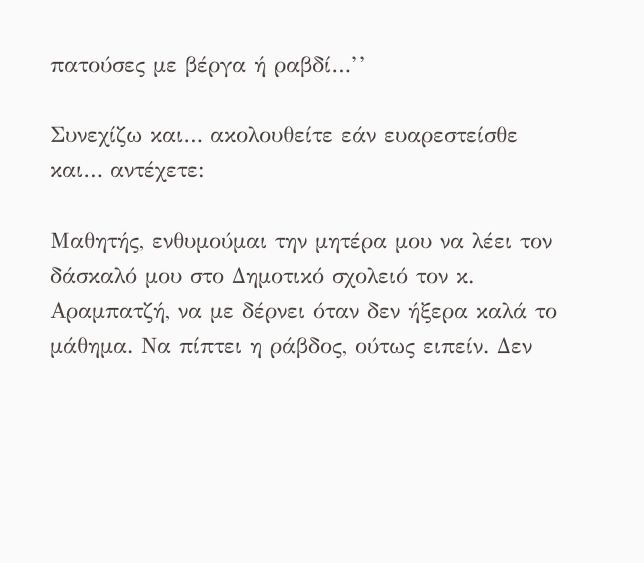πατούσες με βέργα ή ραβδί…’’

Συνεχίζω και… ακολουθείτε εάν ευαρεστείσθε και… αντέχετε:

Μαθητής, ενθυμούμαι την μητέρα μου να λέει τον δάσκαλό μου στο Δημοτικό σχολειό τον κ. Αραμπατζή, να με δέρνει όταν δεν ήξερα καλά το μάθημα. Να πίπτει η ράβδος, ούτως ειπείν. Δεν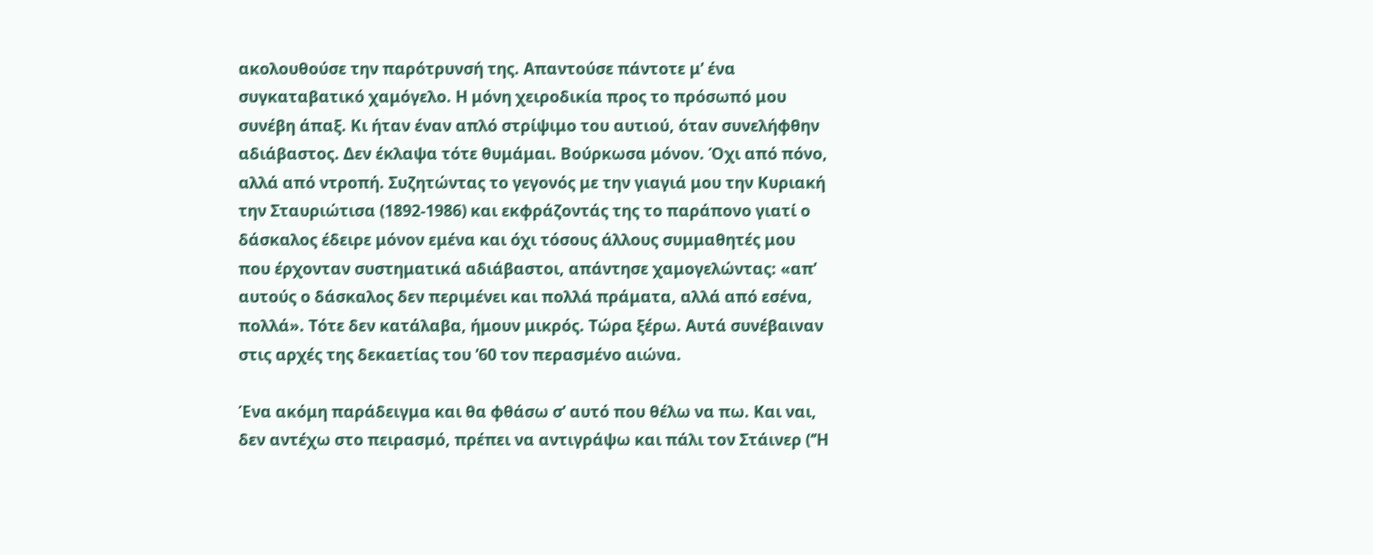ακολουθούσε την παρότρυνσή της. Απαντούσε πάντοτε μ’ ένα συγκαταβατικό χαμόγελο. Η μόνη χειροδικία προς το πρόσωπό μου συνέβη άπαξ. Κι ήταν έναν απλό στρίψιμο του αυτιού, όταν συνελήφθην αδιάβαστος. Δεν έκλαψα τότε θυμάμαι. Βούρκωσα μόνον. Όχι από πόνο, αλλά από ντροπή. Συζητώντας το γεγονός με την γιαγιά μου την Κυριακή την Σταυριώτισα (1892-1986) και εκφράζοντάς της το παράπονο γιατί ο δάσκαλος έδειρε μόνον εμένα και όχι τόσους άλλους συμμαθητές μου που έρχονταν συστηματικά αδιάβαστοι, απάντησε χαμογελώντας: «απ’ αυτούς ο δάσκαλος δεν περιμένει και πολλά πράματα, αλλά από εσένα, πολλά». Τότε δεν κατάλαβα, ήμουν μικρός. Τώρα ξέρω. Αυτά συνέβαιναν στις αρχές της δεκαετίας του ’60 τον περασμένο αιώνα.

Ένα ακόμη παράδειγμα και θα φθάσω σ’ αυτό που θέλω να πω. Και ναι, δεν αντέχω στο πειρασμό, πρέπει να αντιγράψω και πάλι τον Στάινερ (‘’Η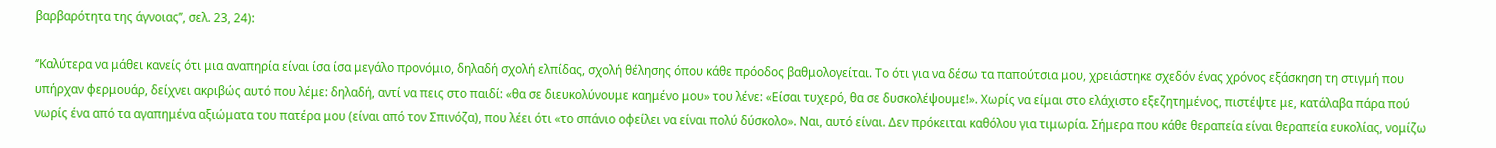βαρβαρότητα της άγνοιας’’, σελ. 23, 24):

‘’Καλύτερα να μάθει κανείς ότι μια αναπηρία είναι ίσα ίσα μεγάλο προνόμιο, δηλαδή σχολή ελπίδας, σχολή θέλησης όπου κάθε πρόοδος βαθμολογείται. Το ότι για να δέσω τα παπούτσια μου, χρειάστηκε σχεδόν ένας χρόνος εξάσκηση τη στιγμή που υπήρχαν φερμουάρ, δείχνει ακριβώς αυτό που λέμε: δηλαδή, αντί να πεις στο παιδί: «θα σε διευκολύνουμε καημένο μου» του λένε: «Είσαι τυχερό, θα σε δυσκολέψουμε!». Χωρίς να είμαι στο ελάχιστο εξεζητημένος, πιστέψτε με, κατάλαβα πάρα πού νωρίς ένα από τα αγαπημένα αξιώματα του πατέρα μου (είναι από τον Σπινόζα), που λέει ότι «το σπάνιο οφείλει να είναι πολύ δύσκολο». Ναι, αυτό είναι. Δεν πρόκειται καθόλου για τιμωρία. Σήμερα που κάθε θεραπεία είναι θεραπεία ευκολίας, νομίζω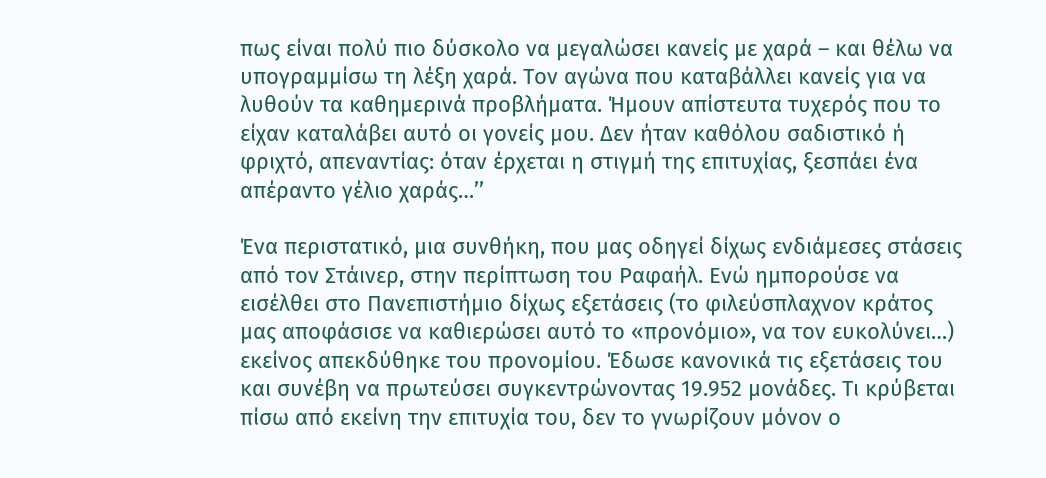πως είναι πολύ πιο δύσκολο να μεγαλώσει κανείς με χαρά – και θέλω να υπογραμμίσω τη λέξη χαρά. Τον αγώνα που καταβάλλει κανείς για να λυθούν τα καθημερινά προβλήματα. Ήμουν απίστευτα τυχερός που το είχαν καταλάβει αυτό οι γονείς μου. Δεν ήταν καθόλου σαδιστικό ή φριχτό, απεναντίας: όταν έρχεται η στιγμή της επιτυχίας, ξεσπάει ένα απέραντο γέλιο χαράς…’’

Ένα περιστατικό, μια συνθήκη, που μας οδηγεί δίχως ενδιάμεσες στάσεις από τον Στάινερ, στην περίπτωση του Ραφαήλ. Ενώ ημπορούσε να εισέλθει στο Πανεπιστήμιο δίχως εξετάσεις (το φιλεύσπλαχνον κράτος μας αποφάσισε να καθιερώσει αυτό το «προνόμιο», να τον ευκολύνει…) εκείνος απεκδύθηκε του προνομίου. Έδωσε κανονικά τις εξετάσεις του και συνέβη να πρωτεύσει συγκεντρώνοντας 19.952 μονάδες. Τι κρύβεται πίσω από εκείνη την επιτυχία του, δεν το γνωρίζουν μόνον ο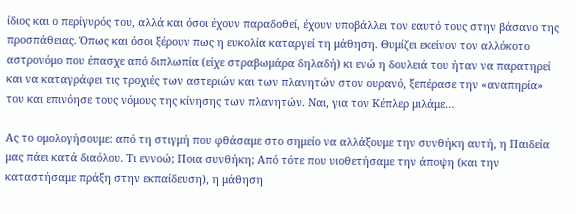ίδιος και ο περίγυρός του, αλλά και όσοι έχουν παραδοθεί, έχουν υποβάλλει τον εαυτό τους στην βάσανο της προσπάθειας. Όπως και όσοι ξέρουν πως η ευκολία καταργεί τη μάθηση. Θυμίζει εκείνον τον αλλόκοτο αστρονόμο που έπασχε από διπλωπία (είχε στραβωμάρα δηλαδή) κι ενώ η δουλειά του ήταν να παρατηρεί και να καταγράφει τις τροχιές των αστεριών και των πλανητών στον ουρανό, ξεπέρασε την «αναπηρία» του και επινόησε τους νόμους της κίνησης των πλανητών. Ναι, για τον Κέπλερ μιλάμε…

Ας το ομολογήσουμε: από τη στιγμή που φθάσαμε στο σημείο να αλλάξουμε την συνθήκη αυτή, η Παιδεία μας πάει κατά διαόλου. Τι εννοώ; Ποια συνθήκη; Από τότε που υιοθετήσαμε την άποψη (και την καταστήσαμε πράξη στην εκπαίδευση), η μάθηση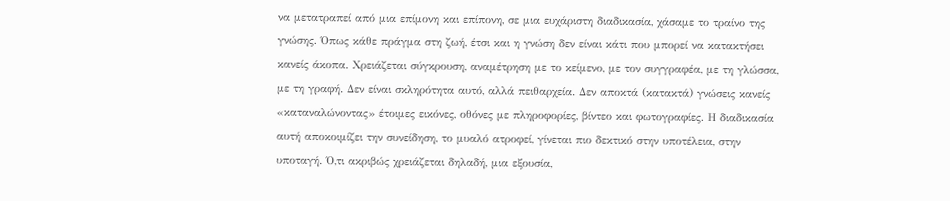να μετατραπεί από μια επίμονη και επίπονη, σε μια ευχάριστη διαδικασία, χάσαμε το τραίνο της γνώσης. Όπως κάθε πράγμα στη ζωή, έτσι και η γνώση δεν είναι κάτι που μπορεί να κατακτήσει κανείς άκοπα. Χρειάζεται σύγκρουση, αναμέτρηση με το κείμενο, με τον συγγραφέα, με τη γλώσσα, με τη γραφή. Δεν είναι σκληρότητα αυτό, αλλά πειθαρχεία. Δεν αποκτά (κατακτά) γνώσεις κανείς «καταναλώνοντας» έτοιμες εικόνες, οθόνες με πληροφορίες, βίντεο και φωτογραφίες. Η διαδικασία αυτή αποκοιμίζει την συνείδηση, το μυαλό ατροφεί, γίνεται πιο δεκτικό στην υποτέλεια, στην υποταγή. Ό,τι ακριβώς χρειάζεται δηλαδή, μια εξουσία,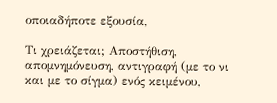οποιαδήποτε εξουσία,

Τι χρειάζεται; Αποστήθιση, απομνημόνευση, αντιγραφή (με το νι και με το σίγμα) ενός κειμένου,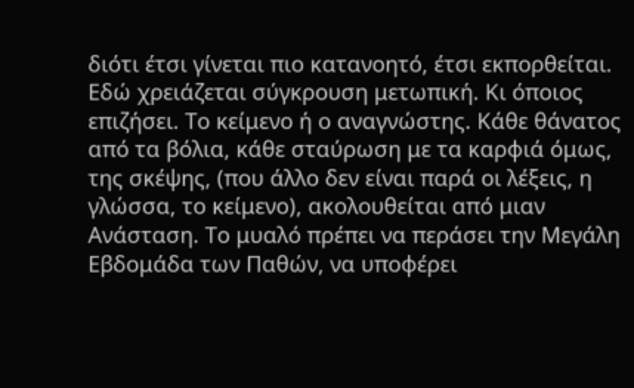διότι έτσι γίνεται πιο κατανοητό, έτσι εκπορθείται. Εδώ χρειάζεται σύγκρουση μετωπική. Κι όποιος επιζήσει. Το κείμενο ή ο αναγνώστης. Κάθε θάνατος από τα βόλια, κάθε σταύρωση με τα καρφιά όμως, της σκέψης, (που άλλο δεν είναι παρά οι λέξεις, η γλώσσα, το κείμενο), ακολουθείται από μιαν Ανάσταση. Το μυαλό πρέπει να περάσει την Μεγάλη Εβδομάδα των Παθών, να υποφέρει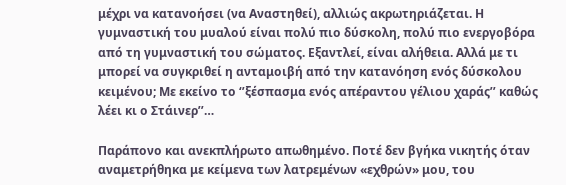μέχρι να κατανοήσει (να Αναστηθεί), αλλιώς ακρωτηριάζεται. Η γυμναστική του μυαλού είναι πολύ πιο δύσκολη, πολύ πιο ενεργοβόρα από τη γυμναστική του σώματος. Εξαντλεί, είναι αλήθεια. Αλλά με τι μπορεί να συγκριθεί η ανταμοιβή από την κατανόηση ενός δύσκολου κειμένου; Με εκείνο το ‘’ξέσπασμα ενός απέραντου γέλιου χαράς’’ καθώς λέει κι ο Στάινερ’’…

Παράπονο και ανεκπλήρωτο απωθημένο. Ποτέ δεν βγήκα νικητής όταν αναμετρήθηκα με κείμενα των λατρεμένων «εχθρών» μου, του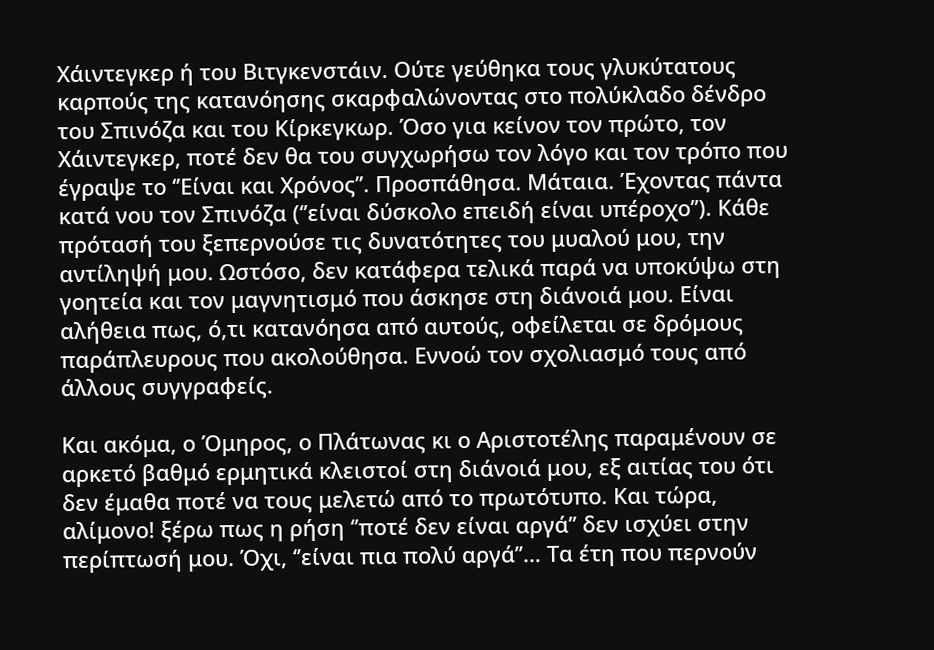Χάιντεγκερ ή του Βιτγκενστάιν. Ούτε γεύθηκα τους γλυκύτατους καρπούς της κατανόησης σκαρφαλώνοντας στο πολύκλαδο δένδρο του Σπινόζα και του Κίρκεγκωρ. Όσο για κείνον τον πρώτο, τον Χάιντεγκερ, ποτέ δεν θα του συγχωρήσω τον λόγο και τον τρόπο που έγραψε το ‘’Είναι και Χρόνος’’. Προσπάθησα. Μάταια. Έχοντας πάντα κατά νου τον Σπινόζα (‘’είναι δύσκολο επειδή είναι υπέροχο’’). Κάθε πρότασή του ξεπερνούσε τις δυνατότητες του μυαλού μου, την αντίληψή μου. Ωστόσο, δεν κατάφερα τελικά παρά να υποκύψω στη γοητεία και τον μαγνητισμό που άσκησε στη διάνοιά μου. Είναι αλήθεια πως, ό,τι κατανόησα από αυτούς, οφείλεται σε δρόμους παράπλευρους που ακολούθησα. Εννοώ τον σχολιασμό τους από άλλους συγγραφείς.

Και ακόμα, ο Όμηρος, ο Πλάτωνας κι ο Αριστοτέλης παραμένουν σε αρκετό βαθμό ερμητικά κλειστοί στη διάνοιά μου, εξ αιτίας του ότι δεν έμαθα ποτέ να τους μελετώ από το πρωτότυπο. Και τώρα, αλίμονο! ξέρω πως η ρήση ‘’ποτέ δεν είναι αργά’’ δεν ισχύει στην περίπτωσή μου. Όχι, ‘’είναι πια πολύ αργά’’… Τα έτη που περνούν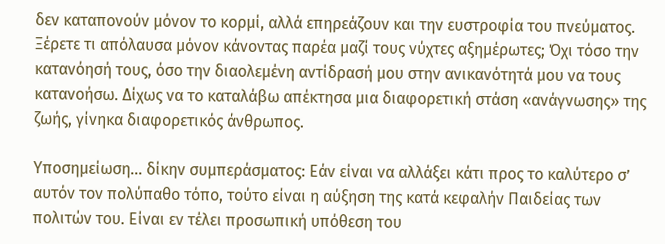δεν καταπονούν μόνον το κορμί, αλλά επηρεάζουν και την ευστροφία του πνεύματος. Ξέρετε τι απόλαυσα μόνον κάνοντας παρέα μαζί τους νύχτες αξημέρωτες; Όχι τόσο την κατανόησή τους, όσο την διαολεμένη αντίδρασή μου στην ανικανότητά μου να τους κατανοήσω. Δίχως να το καταλάβω απέκτησα μια διαφορετική στάση «ανάγνωσης» της ζωής, γίνηκα διαφορετικός άνθρωπος.

Υποσημείωση… δίκην συμπεράσματος: Εάν είναι να αλλάξει κάτι προς το καλύτερο σ’ αυτόν τον πολύπαθο τόπο, τούτο είναι η αύξηση της κατά κεφαλήν Παιδείας των πολιτών του. Είναι εν τέλει προσωπική υπόθεση του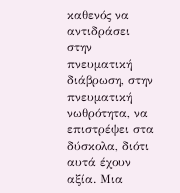καθενός να αντιδράσει στην πνευματική διάβρωση, στην πνευματική νωθρότητα, να επιστρέψει στα δύσκολα, διότι αυτά έχουν αξία. Μια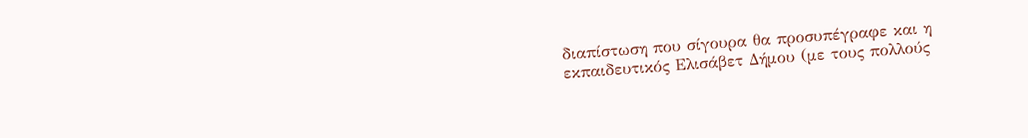διαπίστωση που σίγουρα θα προσυπέγραφε και η εκπαιδευτικός Ελισάβετ Δήμου (με τους πολλούς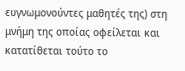ευγνωμονούντες μαθητές της) στη μνήμη της οποίας οφείλεται και κατατίθεται τούτο το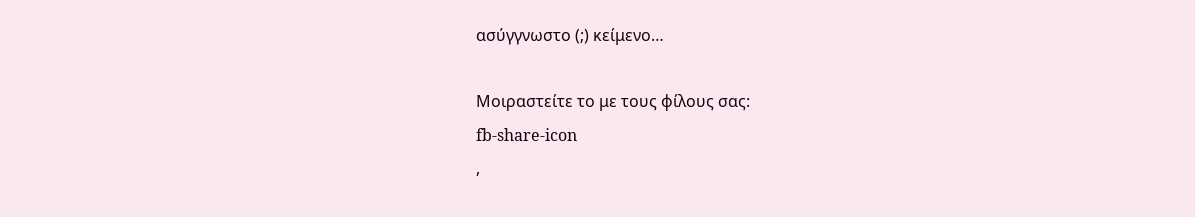ασύγγνωστο (;) κείμενο…

Μοιραστείτε το με τους φίλους σας:
fb-share-icon
,